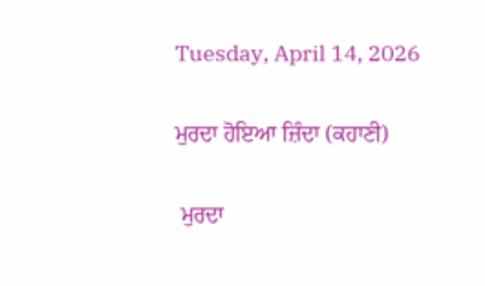Tuesday, April 14, 2026

ਮੁਰਦਾ ਹੋਇਆ ਜ਼ਿੰਦਾ (ਕਹਾਣੀ)

 ਮੁਰਦਾ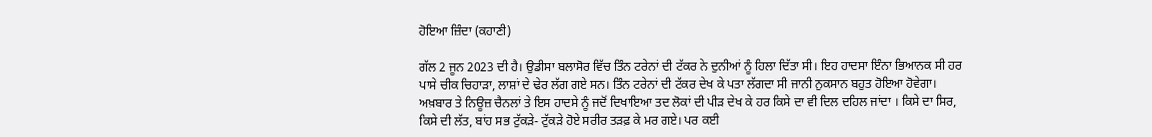ਹੋਇਆ ਜ਼ਿੰਦਾ (ਕਹਾਣੀ)

ਗੱਲ 2 ਜੂਨ 2023 ਦੀ ਹੈ। ਉਡੀਸਾ ਬਲਾਸੋਰ ਵਿੱਚ ਤਿੰਨ ਟਰੇਨਾਂ ਦੀ ਟੱਕਰ ਨੇ ਦੁਨੀਆਂ ਨੂੰ ਹਿਲਾ ਦਿੱਤਾ ਸੀ। ਇਹ ਹਾਦਸਾ ਇੰਨਾ ਭਿਆਨਕ ਸੀ ਹਰ ਪਾਸੇ ਚੀਕ ਚਿਹਾੜਾ, ਲਾਸ਼ਾਂ ਦੇ ਢੇਰ ਲੱਗ ਗਏ ਸਨ। ਤਿੰਨ ਟਰੇਨਾਂ ਦੀ ਟੱਕਰ ਦੇਖ ਕੇ ਪਤਾ ਲੱਗਦਾ ਸੀ ਜਾਨੀ ਨੁਕਸਾਨ ਬਹੁਤ ਹੋਇਆ ਹੋਵੇਗਾ। ਅਖ਼ਬਾਰ ਤੇ ਨਿਊਜ਼ ਚੈਨਲਾਂ ਤੇ ਇਸ ਹਾਦਸੇ ਨੂੰ ਜਦੋਂ ਦਿਖਾਇਆ ਤਦ ਲੋਕਾਂ ਦੀ ਪੀੜ ਦੇਖ ਕੇ ਹਰ ਕਿਸੇ ਦਾ ਵੀ ਦਿਲ ਦਹਿਲ ਜਾਂਦਾ । ਕਿਸੇ ਦਾ ਸਿਰ, ਕਿਸੇ ਦੀ ਲੱਤ, ਬਾਂਹ ਸਭ ਟੁੱਕੜੇ- ਟੁੱਕੜੇ ਹੋਏ ਸਰੀਰ ਤੜਫ਼ ਕੇ ਮਰ ਗਏ। ਪਰ ਕਈ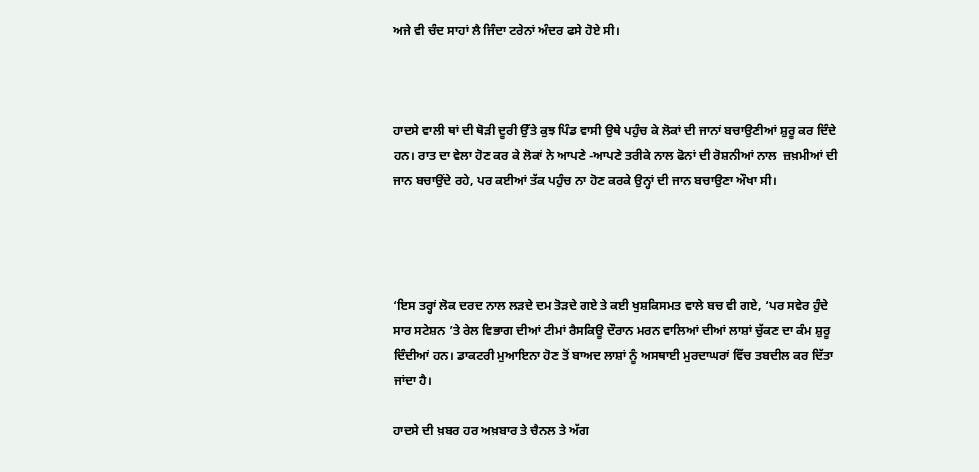ਅਜੇ ਵੀ ਚੰਦ ਸਾਹਾਂ ਲੈ ਜਿੰਦਾ ਟਰੇਨਾਂ ਅੰਦਰ ਫਸੇ ਹੋਏ ਸੀ।



ਹਾਦਸੇ ਵਾਲੀ ਥਾਂ ਦੀ ਥੋੜੀ ਦੂਰੀ ਉੱਤੇ ਕੁਝ ਪਿੰਡ ਵਾਸੀ ਉਥੇ ਪਹੁੰਚ ਕੇ ਲੋਕਾਂ ਦੀ ਜਾਨਾਂ ਬਚਾਉਣੀਆਂ ਸ਼ੁਰੂ ਕਰ ਦਿੰਦੇ ਹਨ। ਰਾਤ ਦਾ ਵੇਲਾ ਹੋਣ ਕਰ ਕੇ ਲੋਕਾਂ ਨੇ ਆਪਣੇ -ਆਪਣੇ ਤਰੀਕੇ ਨਾਲ ਫੋਨਾਂ ਦੀ ਰੋਸ਼ਨੀਆਂ ਨਾਲ  ਜ਼ਖ਼ਮੀਆਂ ਦੀ ਜਾਨ ਬਚਾਉਂਦੇ ਰਹੇ, ਪਰ ਕਈਆਂ ਤੱਕ ਪਹੁੰਚ ਨਾ ਹੋਣ ਕਰਕੇ ਉਨ੍ਹਾਂ ਦੀ ਜਾਨ ਬਚਾਉਣਾ ਔਖਾ ਸੀ।




‘ਇਸ ਤਰ੍ਹਾਂ ਲੋਕ ਦਰਦ ਨਾਲ ਲੜਦੇ ਦਮ ਤੋੜਦੇ ਗਏ ਤੇ ਕਈ ਖੁਸ਼ਕਿਸਮਤ ਵਾਲੇ ਬਚ ਵੀ ਗਏ, ‘ਪਰ ਸਵੇਰ ਹੁੰਦੇ ਸਾਰ ਸਟੇਸ਼ਨ ’ਤੇ ਰੇਲ ਵਿਭਾਗ ਦੀਆਂ ਟੀਮਾਂ ਰੈਸਕਿਊ ਦੌਰਾਨ ਮਰਨ ਵਾਲਿਆਂ ਦੀਆਂ ਲਾਸ਼ਾਂ ਚੁੱਕਣ ਦਾ ਕੰਮ ਸ਼ੁਰੂ ਦਿੰਦੀਆਂ ਹਨ। ਡਾਕਟਰੀ ਮੁਆਇਨਾ ਹੋਣ ਤੋਂ ਬਾਅਦ ਲਾਸ਼ਾਂ ਨੂੰ ਅਸਥਾਈ ਮੁਰਦਾਘਰਾਂ ਵਿੱਚ ਤਬਦੀਲ ਕਰ ਦਿੱਤਾ ਜਾਂਦਾ ਹੈ।

ਹਾਦਸੇ ਦੀ ਖ਼ਬਰ ਹਰ ਅਖ਼ਬਾਰ ਤੇ ਚੈਨਲ ਤੇ ਅੱਗ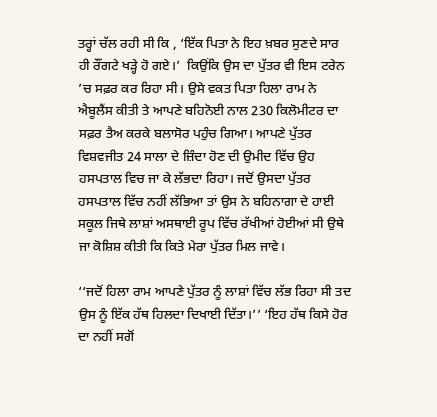ਤਰ੍ਹਾਂ ਚੱਲ ਰਹੀ ਸੀ ਕਿ , ‘ਇੱਕ ਪਿਤਾ ਨੇ ਇਹ ਖ਼ਬਰ ਸੁਣਦੇ ਸਾਰ ਹੀ ਰੌਂਗਟੇ ਖੜ੍ਹੇ ਹੋ ਗਏ।’  ਕਿਉਂਕਿ ਉਸ ਦਾ ਪੁੱਤਰ ਵੀ ਇਸ ਟਰੇਨ ’ਚ ਸਫ਼ਰ ਕਰ ਰਿਹਾ ਸੀ। ਉਸੇ ਵਕਤ ਪਿਤਾ ਹਿਲਾ ਰਾਮ ਨੇ ਐਬੂਲੈਂਸ ਕੀਤੀ ਤੇ ਆਪਣੇ ਬਹਿਨੋਈ ਨਾਲ 230 ਕਿਲੋਮੀਟਰ ਦਾ ਸਫ਼ਰ ਤੈਅ ਕਰਕੇ ਬਲਾਸੋਰ ਪਹੁੰਚ ਗਿਆ। ਆਪਣੇ ਪੁੱਤਰ ਵਿਸ਼ਵਜੀਤ 24 ਸਾਲਾ ਦੇ ਜ਼ਿੰਦਾ ਹੋਣ ਦੀ ਉਮੀਦ ਵਿੱਚ ਉਹ ਹਸਪਤਾਲ ਵਿਚ ਜਾ ਕੇ ਲੱਭਦਾ ਰਿਹਾ। ਜਦੋਂ ਉਸਦਾ ਪੁੱਤਰ ਹਸਪਤਾਲ ਵਿੱਚ ਨਹੀਂ ਲੱਭਿਆ ਤਾਂ ਉਸ ਨੇ ਬਹਿਨਾਗਾ ਦੇ ਹਾਈ ਸਕੂਲ ਜਿਥੇ ਲਾਸ਼ਾਂ ਅਸਥਾਈ ਰੂਪ ਵਿੱਚ ਰੱਖੀਆਂ ਹੋਈਆਂ ਸੀ ਉਥੇ ਜਾ ਕੋਸ਼ਿਸ਼ ਕੀਤੀ ਕਿ ਕਿਤੇ ਮੇਰਾ ਪੁੱਤਰ ਮਿਲ ਜਾਵੇ।

‘‘ਜਦੋਂ ਹਿਲਾ ਰਾਮ ਆਪਣੇ ਪੁੱਤਰ ਨੂੰ ਲਾਸ਼ਾਂ ਵਿੱਚ ਲੱਭ ਰਿਹਾ ਸੀ ਤਦ ਉਸ ਨੂੰ ਇੱਕ ਹੱਥ ਹਿਲਦਾ ਦਿਖਾਈ ਦਿੱਤਾ।’’ ‘ਇਹ ਹੱਥ ਕਿਸੇ ਹੋਰ ਦਾ ਨਹੀਂ ਸਗੋਂ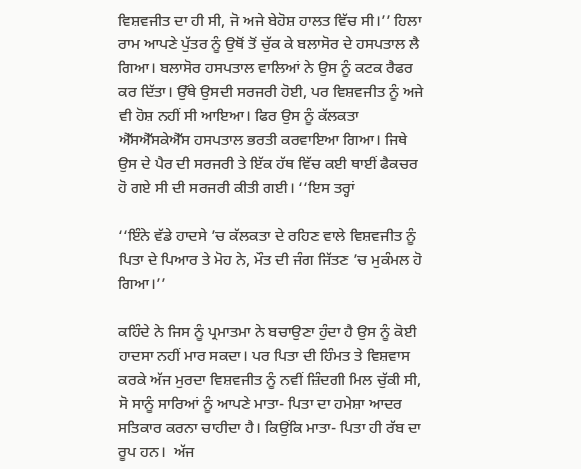ਵਿਸ਼ਵਜੀਤ ਦਾ ਹੀ ਸੀ, ਜੋ ਅਜੇ ਬੇਹੋਸ਼ ਹਾਲਤ ਵਿੱਚ ਸੀ।’’ ਹਿਲਾ ਰਾਮ ਆਪਣੇ ਪੁੱਤਰ ਨੂੰ ਉਥੋਂ ਤੋਂ ਚੁੱਕ ਕੇ ਬਲਾਸੋਰ ਦੇ ਹਸਪਤਾਲ ਲੈ ਗਿਆ। ਬਲਾਸੋਰ ਹਸਪਤਾਲ ਵਾਲਿਆਂ ਨੇ ਉਸ ਨੂੰ ਕਟਕ ਰੈਫਰ ਕਰ ਦਿੱਤਾ। ਉੱਥੇ ਉਸਦੀ ਸਰਜਰੀ ਹੋਈ, ਪਰ ਵਿਸ਼ਵਜੀਤ ਨੂੰ ਅਜੇ ਵੀ ਹੋਸ਼ ਨਹੀਂ ਸੀ ਆਇਆ। ਫਿਰ ਉਸ ਨੂੰ ਕੱਲਕਤਾ ਐੱਸਐੱਸਕੇਐੱਸ ਹਸਪਤਾਲ ਭਰਤੀ ਕਰਵਾਇਆ ਗਿਆ। ਜਿਥੇ ਉਸ ਦੇ ਪੈਰ ਦੀ ਸਰਜਰੀ ਤੇ ਇੱਕ ਹੱਥ ਵਿੱਚ ਕਈ ਥਾਈਂ ਫੈਕਚਰ ਹੋ ਗਏ ਸੀ ਦੀ ਸਰਜਰੀ ਕੀਤੀ ਗਈ। ‘‘ਇਸ ਤਰ੍ਹਾਂ

‘‘ਇੰਨੇ ਵੱਡੇ ਹਾਦਸੇ ’ਚ ਕੱਲਕਤਾ ਦੇ ਰਹਿਣ ਵਾਲੇ ਵਿਸ਼ਵਜੀਤ ਨੂੰ ਪਿਤਾ ਦੇ ਪਿਆਰ ਤੇ ਮੋਹ ਨੇ, ਮੌਤ ਦੀ ਜੰਗ ਜਿੱਤਣ ’ਚ ਮੁਕੰਮਲ ਹੋ ਗਿਆ।’’

ਕਹਿੰਦੇ ਨੇ ਜਿਸ ਨੂੰ ਪ੍ਰਮਾਤਮਾ ਨੇ ਬਚਾਉਣਾ ਹੁੰਦਾ ਹੈ ਉਸ ਨੂੰ ਕੋਈ ਹਾਦਸਾ ਨਹੀਂ ਮਾਰ ਸਕਦਾ। ਪਰ ਪਿਤਾ ਦੀ ਹਿੰਮਤ ਤੇ ਵਿਸ਼ਵਾਸ ਕਰਕੇ ਅੱਜ ਮੁਰਦਾ ਵਿਸ਼ਵਜੀਤ ਨੂੰ ਨਵੀਂ ਜ਼ਿੰਦਗੀ ਮਿਲ ਚੁੱਕੀ ਸੀ, ਸੋ ਸਾਨੂੰ ਸਾਰਿਆਂ ਨੂੰ ਆਪਣੇ ਮਾਤਾ- ਪਿਤਾ ਦਾ ਹਮੇਸ਼ਾ ਆਦਰ ਸਤਿਕਾਰ ਕਰਨਾ ਚਾਹੀਦਾ ਹੈ। ਕਿਉਂਕਿ ਮਾਤਾ- ਪਿਤਾ ਹੀ ਰੱਬ ਦਾ ਰੂਪ ਹਨ।  ਅੱਜ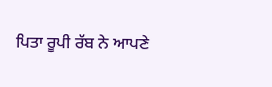ਪਿਤਾ ਰੂਪੀ ਰੱਬ ਨੇ ਆਪਣੇ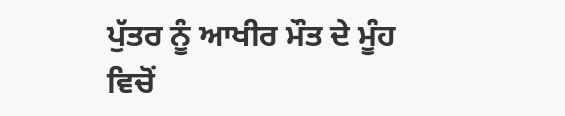ਪੁੱਤਰ ਨੂੰ ਆਖੀਰ ਮੌਤ ਦੇ ਮੂੰਹ ਵਿਚੋਂ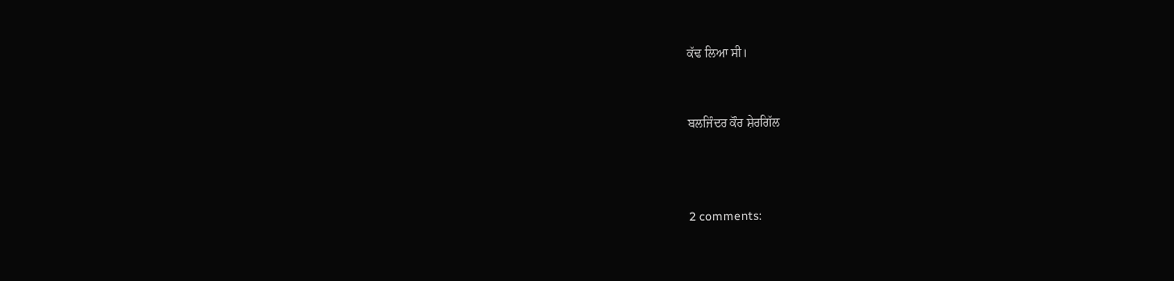ਕੱਢ ਲਿਆ ਸੀ।


ਬਲਜਿੰਦਰ ਕੌਰ ਸ਼ੇਰਗਿੱਲ



2 comments: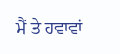ਮੈਂ ਤੇ ਹਵਾਵਾਂ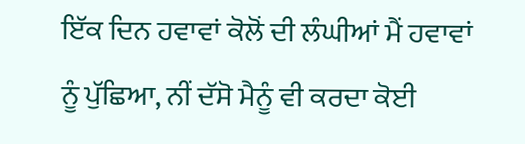ਇੱਕ ਦਿਨ ਹਵਾਵਾਂ ਕੋਲੋਂ ਦੀ ਲੰਘੀਆਂ ਮੈਂ ਹਵਾਵਾਂ ਨੂੰ ਪੁੱਛਿਆ, ਨੀਂ ਦੱਸੋ ਮੈਨੂੰ ਵੀ ਕਰਦਾ ਕੋਈ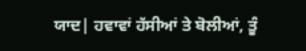ਯਾਦ| ਹਵਾਵਾਂ ਹੱਸੀਆਂ ਤੇ ਬੋਲੀਆਂ, ਤੂੰ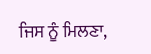ਜਿਸ ਨੂੰ ਮਿਲਣਾ,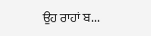ਉਹ ਰਾਹਾਂ ਬ...